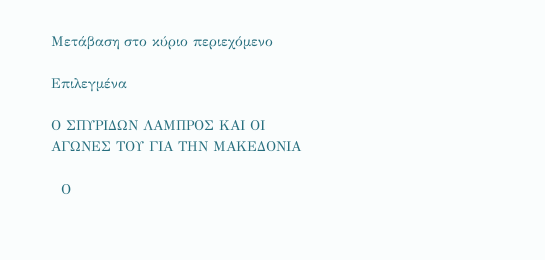Μετάβαση στο κύριο περιεχόμενο

Επιλεγμένα

Ο ΣΠΥΡΙΔΩΝ ΛΑΜΠΡΟΣ ΚΑΙ ΟΙ ΑΓΩΝΕΣ ΤΟΥ ΓΙΑ ΤΗΝ ΜΑΚΕΔΟΝΙΑ

  Ο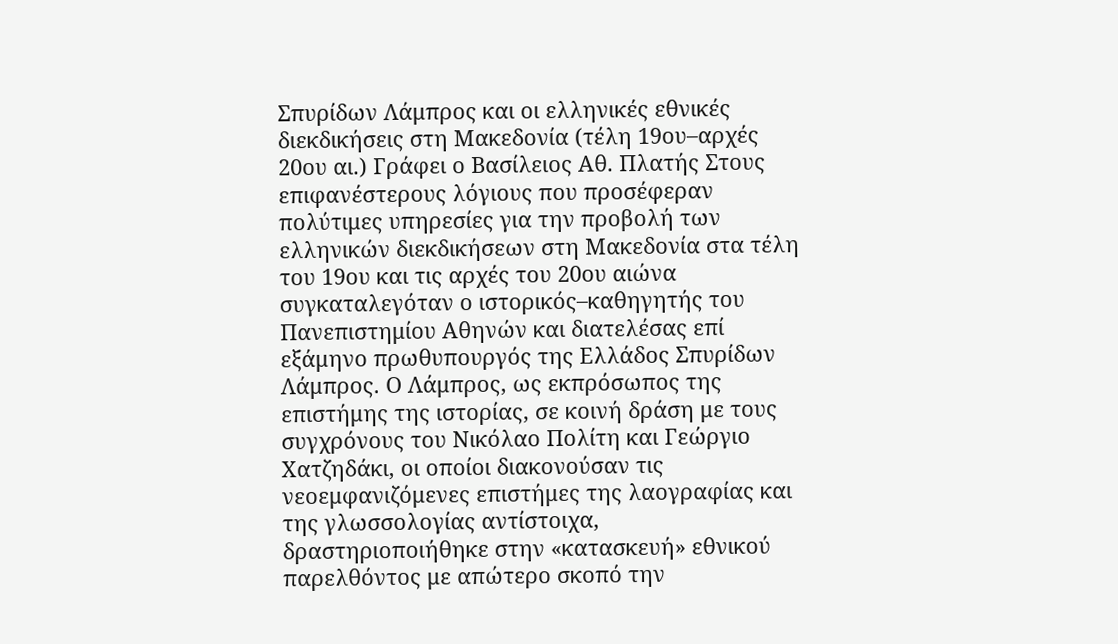Σπυρίδων Λάμπρος και οι ελληνικές εθνικές διεκδικήσεις στη Μακεδονία (τέλη 19ου–αρχές 20ου αι.) Γράφει ο Βασίλειος Αθ. Πλατής Στους επιφανέστερους λόγιους που προσέφεραν πολύτιμες υπηρεσίες για την προβολή των ελληνικών διεκδικήσεων στη Μακεδονία στα τέλη του 19ου και τις αρχές του 20ου αιώνα συγκαταλεγόταν ο ιστορικός–καθηγητής του Πανεπιστημίου Αθηνών και διατελέσας επί εξάμηνο πρωθυπουργός της Ελλάδος Σπυρίδων Λάμπρος. Ο Λάμπρος, ως εκπρόσωπος της επιστήμης της ιστορίας, σε κοινή δράση με τους συγχρόνους του Νικόλαο Πολίτη και Γεώργιο Χατζηδάκι, οι οποίοι διακονούσαν τις νεοεμφανιζόμενες επιστήμες της λαογραφίας και της γλωσσολογίας αντίστοιχα, δραστηριοποιήθηκε στην «κατασκευή» εθνικού παρελθόντος με απώτερο σκοπό την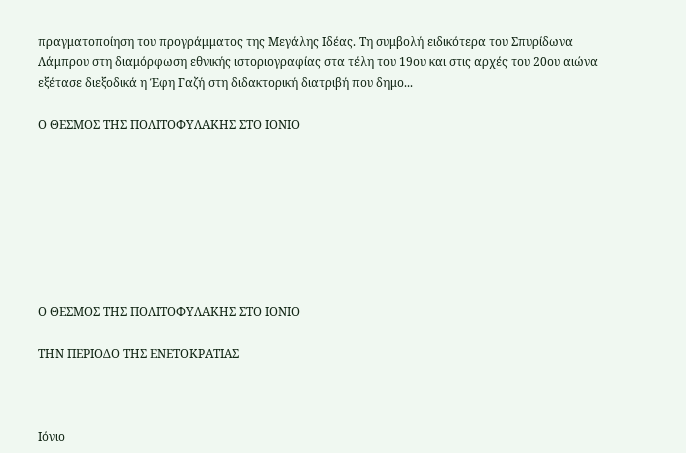πραγματοποίηση του προγράμματος της Μεγάλης Ιδέας. Τη συμβολή ειδικότερα του Σπυρίδωνα Λάμπρου στη διαμόρφωση εθνικής ιστοριογραφίας στα τέλη του 19ου και στις αρχές του 20ου αιώνα εξέτασε διεξοδικά η Έφη Γαζή στη διδακτορική διατριβή που δημο...

Ο ΘΕΣΜΟΣ ΤΗΣ ΠΟΛΙΤΟΦΥΛΑΚΗΣ ΣΤΟ ΙΟΝΙΟ








Ο ΘΕΣΜΟΣ ΤΗΣ ΠΟΛΙΤΟΦΥΛΑΚΗΣ ΣΤΟ ΙΟΝΙΟ

ΤΗΝ ΠΕΡΙΟΔΟ ΤΗΣ ΕΝΕΤΟΚΡΑΤΙΑΣ



Ιόνιο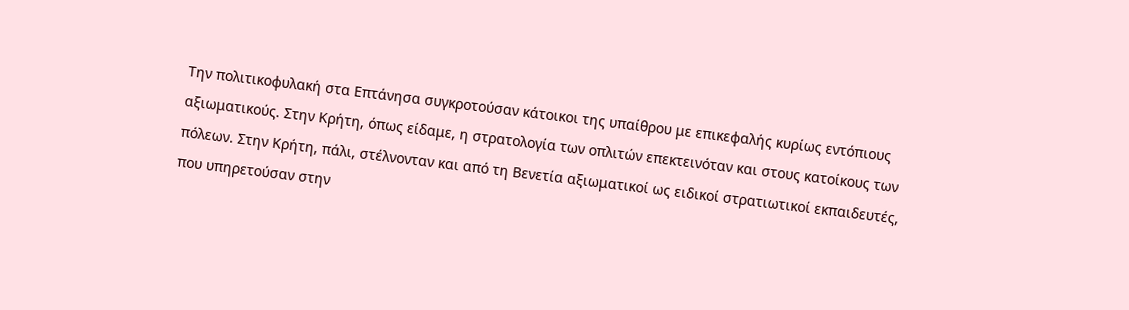Την πολιτικοφυλακή στα Επτάνησα συγκροτούσαν κάτοικοι της υπαίθρου με επικεφαλής κυρίως εντόπιους αξιωματικούς. Στην Κρήτη, όπως είδαμε, η στρατολογία των οπλιτών επεκτεινόταν και στους κατοίκους των πόλεων. Στην Κρήτη, πάλι, στέλνονταν και από τη Βενετία αξιωματικοί ως ειδικοί στρατιωτικοί εκπαιδευτές, που υπηρετούσαν στην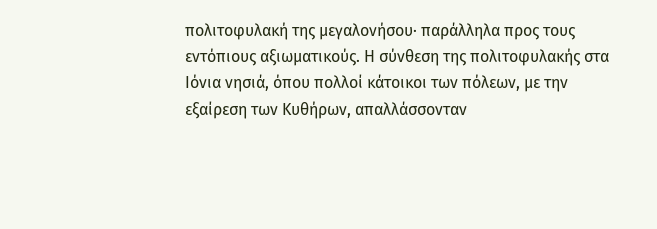πολιτοφυλακή της μεγαλονήσου· παράλληλα προς τους εντόπιους αξιωματικούς. Η σύνθεση της πολιτοφυλακής στα Ιόνια νησιά, όπου πολλοί κάτοικοι των πόλεων, με την εξαίρεση των Κυθήρων, απαλλάσσονταν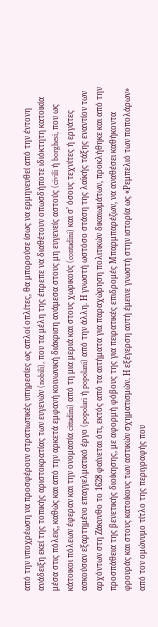από την υποχρέωση να προσφέρουν στρατιωτικές υπηρεσίες ως απλοί οπλίτες, θα μπορούσε ίσως να ερμηνευθεί από την έντονη ανάδειξη εκεί της τοπικής αριστοκρατίας των ευγενών (nobili), που τα μέλη της έπρεπε να διαθέτουν οπωσδήποτε ιδιόκτητη κατοικία μέσα στις πόλεις, καθώς και από την αρκετά εμφανή κοινωνική διάκριση ανάμεσα στους μη ευγενείς αστούς (civili ή borghesi, που ως κάτοικοι πόλεων έφεραν και την ονομασία cittadini) από τη μια μεριά και στους χωρικούς (contadini) και σ’ όσους τεχνίτες ή εργάτες ασκούσαν εξαρτημένο επαγγελματικό έργο (popolari ή popolani) από την άλλη. Η γνωστή ωστόσο στάση της λαϊκής τάξης εναντίον των αρχόντων στη Ζάκυνθο το 1628 φαίνεται ότι, εκτός από τα αιτήματα για παραχώρηση πολιτικών δικαιωμάτων, προκλήθηκε και από την προσπάθεια της βενετικής διοίκησης, με αφορμή φόβους της για πειρατικές επιδρομές Μπαρμπαρέζων, να αναθέσει καθήκοντα φρουράς και στους κατοίκους των αστικών σχηματισμών. Η εξέγερση αυτή έμεινε γνωστή στην ιστορία ως «Ρεμπελιό των ποπολάρων» από τον ομώνυμο τίτλο της περιγραφής που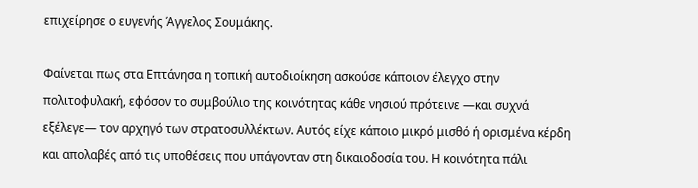επιχείρησε ο ευγενής Άγγελος Σουμάκης.

Φαίνεται πως στα Επτάνησα η τοπική αυτοδιοίκηση ασκούσε κάποιον έλεγχο στην πολιτοφυλακή, εφόσον το συμβούλιο της κοινότητας κάθε νησιού πρότεινε —και συχνά εξέλεγε— τον αρχηγό των στρατοσυλλέκτων. Αυτός είχε κάποιο μικρό μισθό ή ορισμένα κέρδη και απολαβές από τις υποθέσεις που υπάγονταν στη δικαιοδοσία του. Η κοινότητα πάλι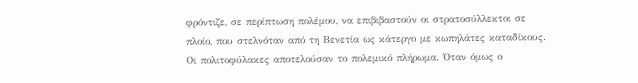φρόντιζε, σε περίπτωση πολέμου, να επιβιβαστούν οι στρατοσύλλεκτοι σε πλοίο, που στελνόταν από τη Βενετία ως κάτεργο με κωπηλάτες καταδίκους. Οι πολιτοφύλακες αποτελούσαν το πολεμικό πλήρωμα. Όταν όμως ο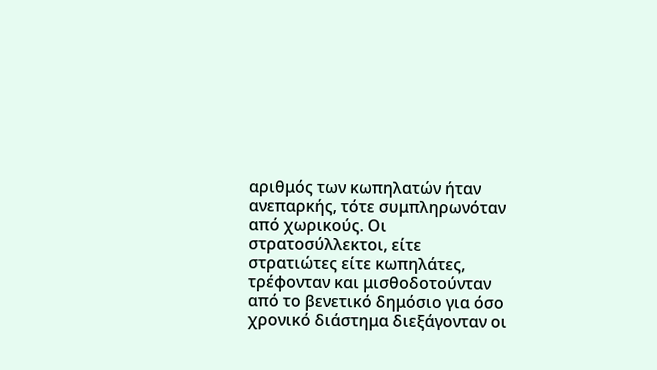αριθμός των κωπηλατών ήταν ανεπαρκής, τότε συμπληρωνόταν από χωρικούς. Οι στρατοσύλλεκτοι, είτε στρατιώτες είτε κωπηλάτες, τρέφονταν και μισθοδοτούνταν από το βενετικό δημόσιο για όσο χρονικό διάστημα διεξάγονταν οι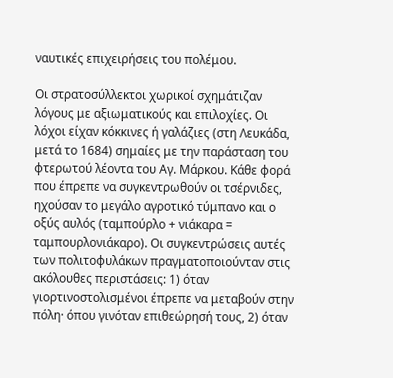ναυτικές επιχειρήσεις του πολέμου.

Οι στρατοσύλλεκτοι χωρικοί σχημάτιζαν λόγους με αξιωματικούς και επιλοχίες. Οι λόχοι είχαν κόκκινες ή γαλάζιες (στη Λευκάδα, μετά το 1684) σημαίες με την παράσταση του φτερωτού λέοντα του Αγ. Μάρκου. Κάθε φορά που έπρεπε να συγκεντρωθούν οι τσέρνιδες, ηχούσαν το μεγάλο αγροτικό τύμπανο και ο οξύς αυλός (ταμπούρλο + νιάκαρα = ταμπουρλονιάκαρο). Οι συγκεντρώσεις αυτές των πολιτοφυλάκων πραγματοποιούνταν στις ακόλουθες περιστάσεις: 1) όταν γιορτινοστολισμένοι έπρεπε να μεταβούν στην πόλη· όπου γινόταν επιθεώρησή τους, 2) όταν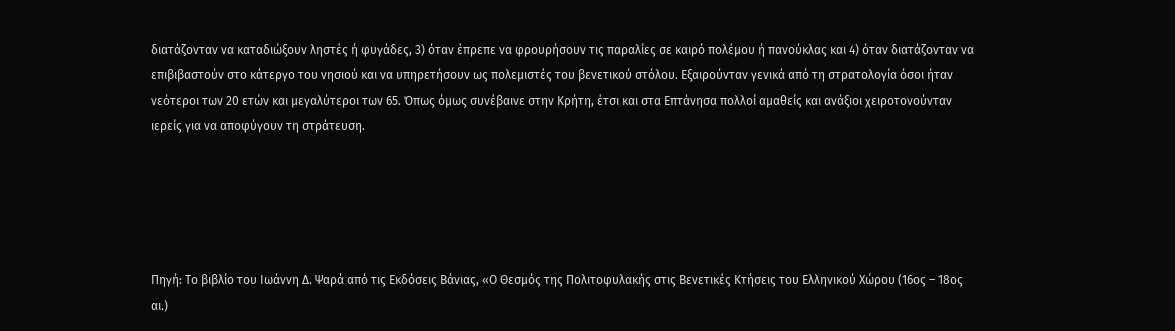διατάζονταν να καταδιώξουν ληστές ή φυγάδες, 3) όταν έπρεπε να φρουρήσουν τις παραλίες σε καιρό πολέμου ή πανούκλας και 4) όταν διατάζονταν να επιβιβαστούν στο κάτεργο του νησιού και να υπηρετήσουν ως πολεμιστές του βενετικού στόλου. Εξαιρούνταν γενικά από τη στρατολογία όσοι ήταν νεότεροι των 20 ετών και μεγαλύτεροι των 65. Όπως όμως συνέβαινε στην Κρήτη, έτσι και στα Επτάνησα πολλοί αμαθείς και ανάξιοι χειροτονούνταν ιερείς για να αποφύγουν τη στράτευση.





Πηγή: Το βιβλίο του Ιωάννη Δ. Ψαρά από τις Εκδόσεις Βάνιας, «Ο Θεσμός της Πολιτοφυλακής στις Βενετικές Κτήσεις του Ελληνικού Χώρου (16ος – 18ος αι.)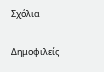Σχόλια

Δημοφιλείς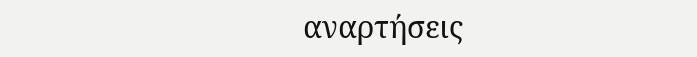αναρτήσεις